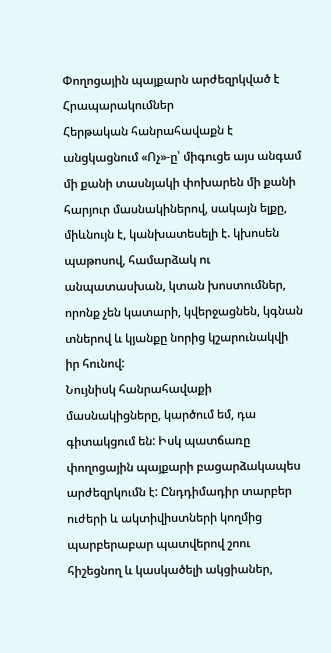Փողոցային պայքարն արժեզրկված է
Հրապարակումներ
Հերթական հանրահավաքն է անցկացնում «Ոչ»-ը՝ միգուցե այս անգամ մի քանի տասնյակի փոխարեն մի քանի հարյուր մասնակիներով, սակայն ելքը, միևնույն է, կանխատեսելի է. կխոսեն պաթոսով, համարձակ ու անպատասխան, կտան խոստումներ, որոնք չեն կատարի, կվերջացնեն, կգնան տներով և կյանքը նորից կշարունակվի իր հունով:
Նույնիսկ հանրահավաքի մասնակիցները, կարծում եմ, դա գիտակցում են: Իսկ պատճառը փողոցային պայքարի բացարձակապես արժեզրկումն է: Ընդդիմադիր տարբեր ուժերի և ակտիվիստների կողմից պարբերաբար պատվերով շոու հիշեցնող և կասկածելի ակցիաներ,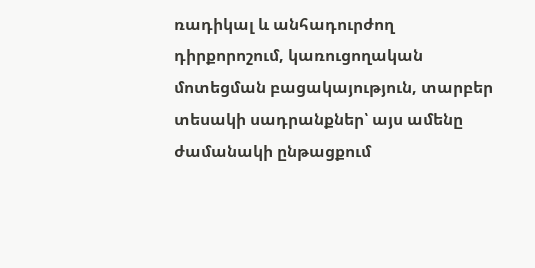ռադիկալ և անհադուրժող դիրքորոշում, կառուցողական մոտեցման բացակայություն, տարբեր տեսակի սադրանքներ՝ այս ամենը ժամանակի ընթացքում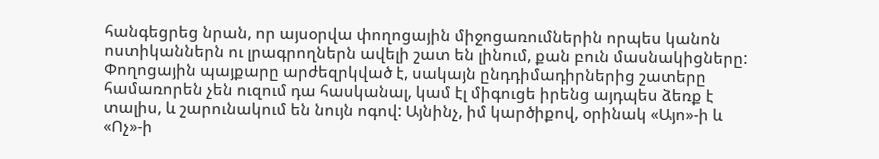հանգեցրեց նրան, որ այսօրվա փողոցային միջոցառումներին որպես կանոն ոստիկաններն ու լրագրողներն ավելի շատ են լինում, քան բուն մասնակիցները:
Փողոցային պայքարը արժեզրկված է, սակայն ընդդիմադիրներից շատերը համառորեն չեն ուզում դա հասկանալ, կամ էլ միգուցե իրենց այդպես ձեռք է տալիս, և շարունակում են նույն ոգով: Այնինչ, իմ կարծիքով, օրինակ «Այո»-ի և «Ոչ»-ի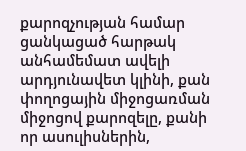քարոզչության համար ցանկացած հարթակ անհամեմատ ավելի արդյունավետ կլինի, քան փողոցային միջոցառման միջոցով քարոզելը, քանի որ ասուլիսներին,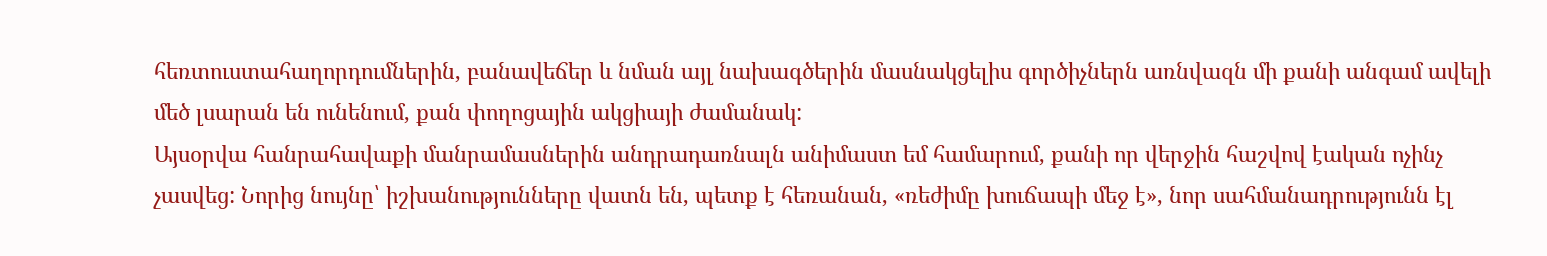հեռտուստահաղորդումներին, բանավեճեր և նման այլ նախագծերին մասնակցելիս գործիչներն առնվազն մի քանի անգամ ավելի մեծ լսարան են ունենում, քան փողոցային ակցիայի ժամանակ:
Այսօրվա հանրահավաքի մանրամասներին անդրադառնալն անիմաստ եմ համարում, քանի որ վերջին հաշվով էական ոչինչ չասվեց: Նորից նույնը՝ իշխանությունները վատն են, պետք է հեռանան, «ռեժիմը խուճապի մեջ է», նոր սահմանադրությունն էլ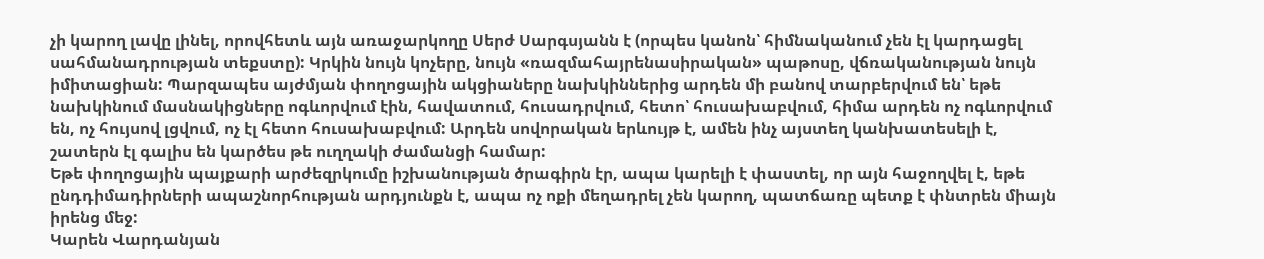չի կարող լավը լինել, որովհետև այն առաջարկողը Սերժ Սարգսյանն է (որպես կանոն՝ հիմնականում չեն էլ կարդացել սահմանադրության տեքստը): Կրկին նույն կոչերը, նույն «ռազմահայրենասիրական» պաթոսը, վճռականության նույն իմիտացիան: Պարզապես այժմյան փողոցային ակցիաները նախկիններից արդեն մի բանով տարբերվում են՝ եթե նախկինում մասնակիցները ոգևորվում էին, հավատում, հուսադրվում, հետո՝ հուսախաբվում, հիմա արդեն ոչ ոգևորվում են, ոչ հույսով լցվում, ոչ էլ հետո հուսախաբվում: Արդեն սովորական երևույթ է, ամեն ինչ այստեղ կանխատեսելի է, շատերն էլ գալիս են կարծես թե ուղղակի ժամանցի համար:
Եթե փողոցային պայքարի արժեզրկումը իշխանության ծրագիրն էր, ապա կարելի է փաստել, որ այն հաջողվել է, եթե ընդդիմադիրների ապաշնորհության արդյունքն է, ապա ոչ ոքի մեղադրել չեն կարող, պատճառը պետք է փնտրեն միայն իրենց մեջ:
Կարեն Վարդանյան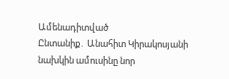Ամենադիտված
Ընտանիք․ Անահիտ Կիրակոսյանի նախկին ամուսինը նոր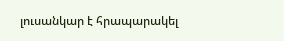լուսանկար է հրապարակել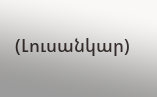(Լուսանկար)